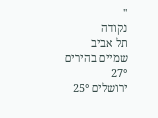''
נקודה
תל אביב
שמיים בהירים
27°
ירושלים 25°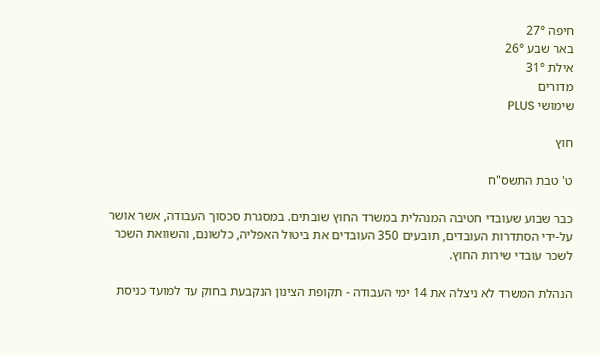חיפה 27°
באר שבע 26°
אילת 31°
מדורים
שימושי PLUS

חוץ

ט' טבת התשס"ח

כבר שבוע שעובדי חטיבה המנהלית במשרד החוץ שובתים. במסגרת סכסוך העבודה, אשר אושר על-ידי הסתדרות העובדים, תובעים 350 העובדים את ביטול האפליה, כלשונם, והשוואת השכר לשכר עובדי שירות החוץ.

הנהלת המשרד לא ניצלה את 14 ימי העבודה - תקופת הצינון הנקבעת בחוק עד למועד כניסת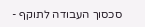סכסוך העבודה לתוקף -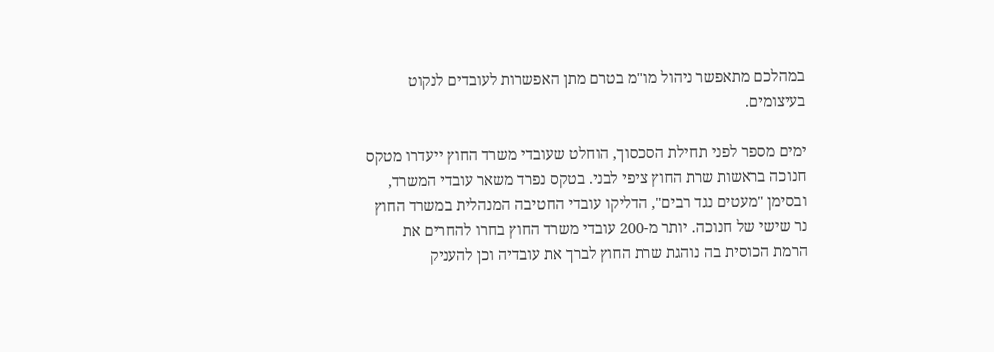במהלכם מתאפשר ניהול מו"מ בטרם מתן האפשרות לעובדים לנקוט בעיצומים.

ימים מספר לפני תחילת הסכסוך, הוחלט שעובדי משרד החוץ ייעדרו מטקס חנוכה בראשות שרת החוץ ציפי לבני. בטקס נפרד משאר עובדי המשרד, ובסימן "מעטים נגד רבים", הדליקו עובדי החטיבה המנהלית במשרד החוץ נר שישי של חנוכה. יותר מ-200 עובדי משרד החוץ בחרו להחרים את הרמת הכוסית בה נוהגת שרת החוץ לברך את עובדיה וכן להעניק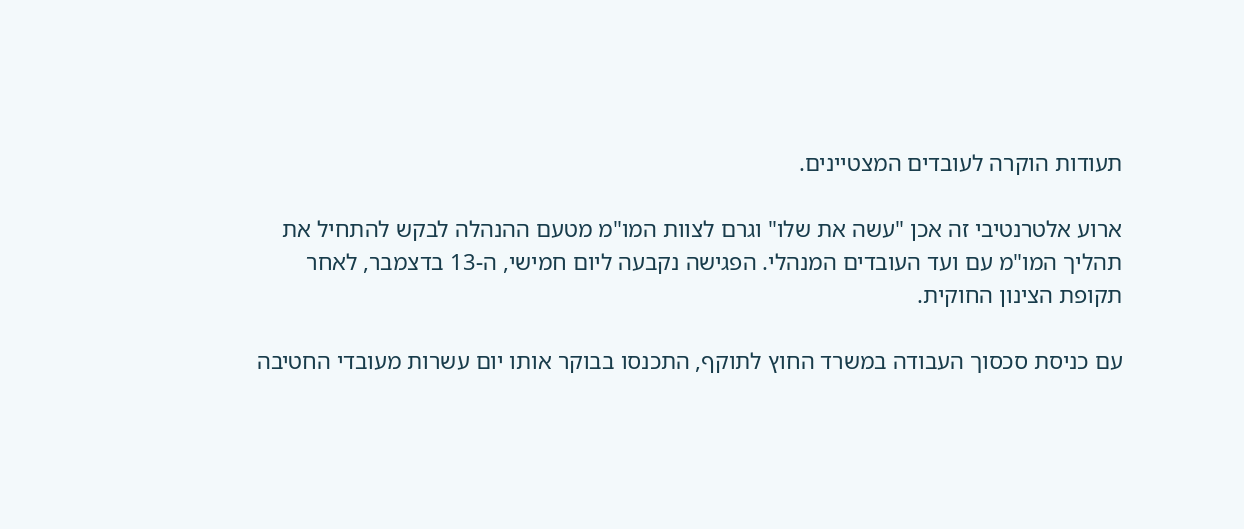תעודות הוקרה לעובדים המצטיינים.

ארוע אלטרנטיבי זה אכן "עשה את שלו" וגרם לצוות המו"מ מטעם ההנהלה לבקש להתחיל את תהליך המו"מ עם ועד העובדים המנהלי. הפגישה נקבעה ליום חמישי, ה-13 בדצמבר, לאחר תקופת הצינון החוקית.

עם כניסת סכסוך העבודה במשרד החוץ לתוקף, התכנסו בבוקר אותו יום עשרות מעובדי החטיבה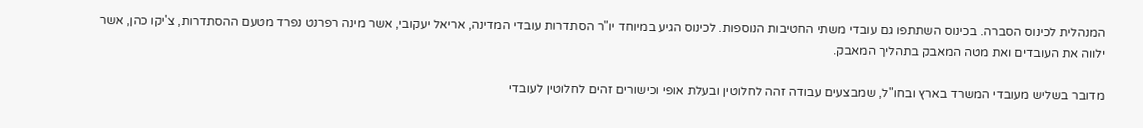המנהלית לכינוס הסברה. בכינוס השתתפו גם עובדי משתי החטיבות הנוספות. לכינוס הגיע במיוחד יו"ר הסתדרות עובדי המדינה, אריאל יעקובי, אשר מינה רפרנט נפרד מטעם ההסתדרות, צ'יקו כהן, אשר ילווה את העובדים ואת מטה המאבק בתהליך המאבק.

מדובר בשליש מעובדי המשרד בארץ ובחו"ל, שמבצעים עבודה זהה לחלוטין ובעלת אופי וכישורים זהים לחלוטין לעובדי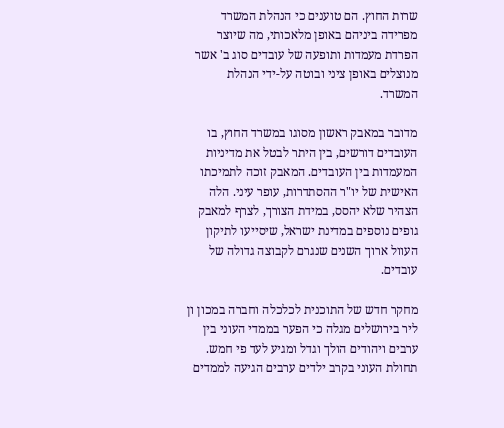שרות החוץ. הם טוענים כי הנהלת המשרד מפרידה ביניהם באופן מלאכותי, מה שיוצר הפרדת מעמדות ותופעה של עובדים סוג ב' אשר מנוצלים באופן ציני ובוטה על-ידי הנהלת המשרד.

מדובר במאבק ראשון מסוגו במשרד החוץ, בו העובדים דורשים, בין היתר לבטל את מדיניות המעמדות בין העובדים. המאבק זוכה לתמיכתו האישית של יו"ר ההסתדרות, עופר עיני. הלה הצהיר שלא יהסס, במידת הצורך, לצרף למאבק גופים נוספים במדינת ישראל, שיסייעו לתיקון העוול ארוך השנים שנגרם לקבוצה גדולה של עובדים.

מחקר חדש של התוכנית לכלכלה וחברה במכון ון ליר בירושלים מגלה כי הפער בממדי העוני בין ערבים ויהודים הולך וגדל ומגיע לעד פי חמש. תחולת העוני בקרב ילדים ערבים הגיעה לממדים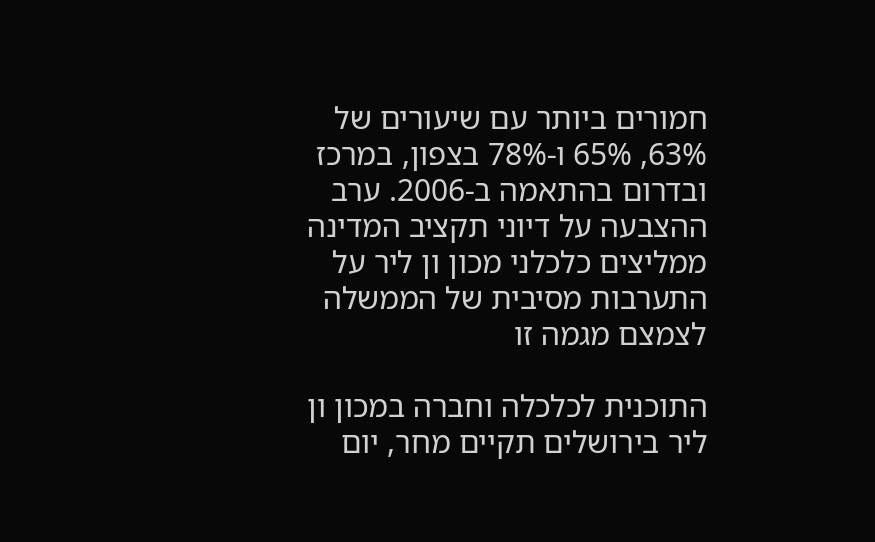חמורים ביותר עם שיעורים של 63%, 65% ו-78% בצפון, במרכז ובדרום בהתאמה ב-2006. ערב ההצבעה על דיוני תקציב המדינה ממליצים כלכלני מכון ון ליר על התערבות מסיבית של הממשלה לצמצם מגמה זו

התוכנית לכלכלה וחברה במכון ון ליר בירושלים תקיים מחר, יום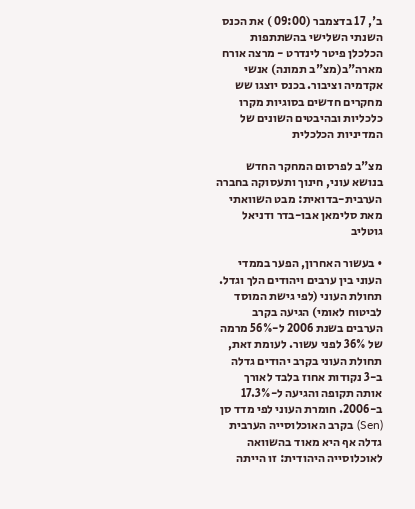ב', 17 בדצמבר (09:00 ) את הכנס השנתי השלישי בהשתתפות הכלכלן פיטר לינדרט - מרצה אורח מארה"ב(מצ"ב תמונה) אנשי אקדמיה וציבור. בכנס יוצגו שש מחקרים חדשים בסוגיות מקרו כלכליות ובהיבטים השונים של המדיניות הכלכלית

מצ"ב לפרסום המחקר החדש בנושא עוני, חינוך ותעסוקה בחברה הערבית-בדואית: מבט השוואתי
מאת סלימאן אבו-בדר ודניאל גוטליב

• בעשור האחרון, הפער בממדי העוני בין ערבים ויהודים הלך וגדל. תחולת העוני (לפי גישת המוסד לביטוח לאומי) הגיעה בקרב הערבים בשנת 2006 ל-56% מרמה של 36% לפני עשור. לעומת זאת, תחולת העוני בקרב יהודים גדלה ב-3 נקודות אחוז בלבד לאורך אותה תקופה והגיעה ל-17.3% ב-2006. חומרת העוני לפי מדד סן (Sen) בקרב האוכלוסייה הערבית גדלה אף היא מאוד בהשוואה לאוכלוסייה היהודית: זו הייתה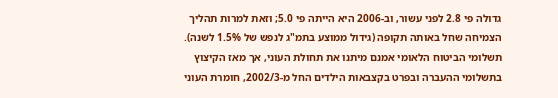גדולה פי 2.8 לפני עשור, וב-2006 היא הייתה פי 5.0; וזאת למרות תהליך הצמיחה שחל באותה תקופה (גידול ממוצע בתמ"ג לנפש של 1.5% לשנה). תשלומי הביטוח הלאומי אמנם מיתנו את תחולת העוני, אך מאז הקיצוץ בתשלומי ההעברה ובפרט בקצבאות הילדים החל מ-2002/3, חומרת העוני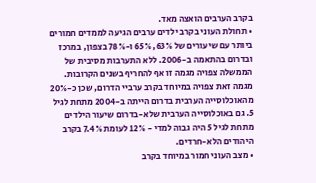בקרב הערבים הואצה מאד.
• תחולת העוני בקרב ילדים ערבים הגיעה לממדים חמורים ביותר עם שיעורים של 63%, 65% ו-78% בצפון, במרכז ובדרום בהתאמה ב-2006. ללא התערבות מסיבית של הממשלה צפויה מגמה זו אף להחריף בשנים הקרובות. מגמה זאת צפויה במיוחד בקרב ערביי הדרום, שכן כ-20% מהאוכלוסייה הערבית בדרום הייתה ב-2004 מתחת לגיל 5. גם באוכלוסייה הערבית שלא-בדרום שיעור הילדים מתחת לגיל 5 היה גבוה למדי - 12% לעומת 7.4% בקרב היהודים הלא-חרדים.
• מצב העוני חמור במיוחד בקרב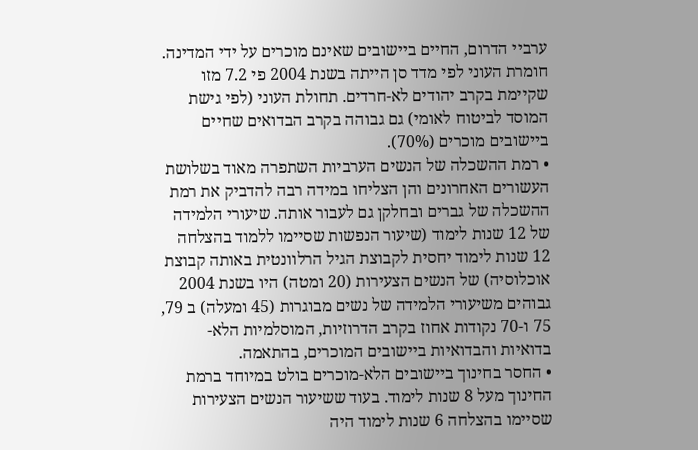ערביי הדרום, החיים ביישובים שאינם מוכרים על ידי המדינה. חומרת העוני לפי מדד סן הייתה בשנת 2004 פי 7.2 מזו שקיימת בקרב יהודים לא-חרדים. תחולת העוני (לפי גישת המוסד לביטוח לאומי) גם גבוהה בקרב הבדואים שחיים ביישובים מוכרים (70%).
• רמת ההשכלה של הנשים הערביות השתפרה מאוד בשלושת העשורים האחרונים והן הצליחו במידה רבה להדביק את רמת ההשכלה של גברים ובחלקן גם לעבור אותה. שיעורי הלמידה של 12 שנות לימוד (שיעור הנפשות שסיימו ללמוד בהצלחה 12 שנות לימוד יחסית לקבוצת הגיל הרלוונטית באותה קבוצת אוכלוסיה) של הנשים הצעירות (20 ומטה) היו בשנת 2004 גבוהים משיעורי הלמידה של נשים מבוגרות (45 ומעלה) ב 79, 75 ו-70 נקודות אחוז בקרב הדרוזיות, המוסלמיות הלא-בדואיות והבדואיות ביישובים המוכרים, בהתאמה.
• החסר בחינוך ביישובים הלא-מוכרים בולט במיוחד ברמת החינוך מעל 8 שנות לימוד. בעוד ששיעור הנשים הצעירות שסיימו בהצלחה 6 שנות לימוד היה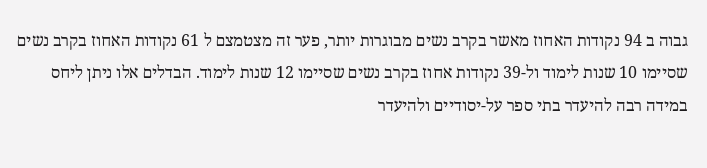גבוה ב 94 נקודות האחוז מאשר בקרב נשים מבוגרות יותר, פער זה מצטמצם ל 61 נקודות האחוז בקרב נשים שסיימו 10 שנות לימוד ול-39 נקודות אחוז בקרב נשים שסיימו 12 שנות לימוד. הבדלים אלו ניתן ליחס במידה רבה להיעדר בתי ספר על-יסודיים ולהיעדר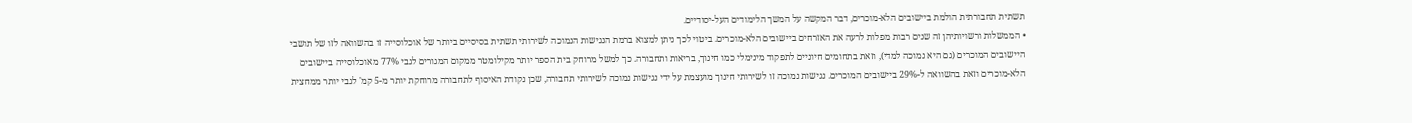תשתית תחבורתית הולמת ביישובים הלא-מוכרים, דבר המקשה על המשך הלימודים העל-יסודיים.
• הממשלות ורשויותיהן זה שנים רבות מפלות לרעה את האזרחים ביישובים הלא-מוכרים. ביטוי לכך ניתן למצוא ברמת הנגישות הנמוכה לשירותי תשתית בסיסיים ביותר של אוכלוסייה זו בהשוואה לזו של תושבי היישובים המוכרים (גם היא נמוכה למדי), וזאת בתחומים חיוניים לתפקוד מינימלי כמו חינוך, בריאות ותחבורה. כך למשל מרוחק בית הספר יותר מקילומטר ממקום המגורים לגבי 77% מאוכלוסייה ביישובים הלא-מוכרים וזאת בהשוואה ל-29% ביישובים המוכרים. נגישות נמוכה זו לשירותי חינוך מועצמת על ידי נגישות נמוכה לשירותי תחבורה, שכן נקודת האיסוף לתחבורה מרוחקת יותר מ-5 קמ' לגבי יותר ממחצית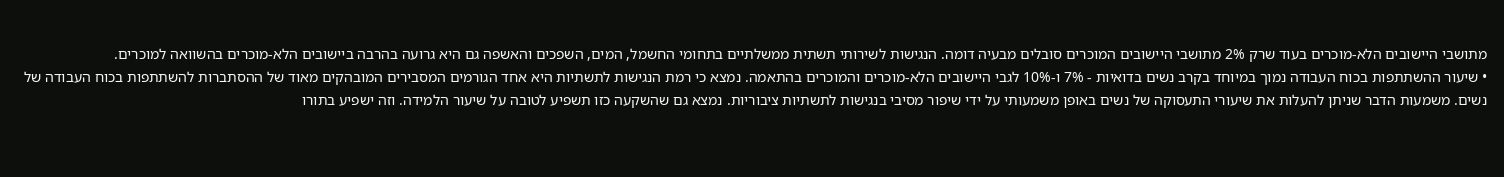מתושבי היישובים הלא-מוכרים בעוד שרק 2% מתושבי היישובים המוכרים סובלים מבעיה דומה. הנגישות לשירותי תשתית ממשלתיים בתחומי החשמל, המים, השפכים והאשפה גם היא גרועה בהרבה ביישובים הלא-מוכרים בהשוואה למוכרים.
• שיעור ההשתתפות בכוח העבודה נמוך במיוחד בקרב נשים בדואיות - 7% ו-10% לגבי היישובים הלא-מוכרים והמוכרים בהתאמה. נמצא כי רמת הנגישות לתשתיות היא אחד הגורמים המסבירים המובהקים מאוד של ההסתברות להשתתפות בכוח העבודה של נשים. משמעות הדבר שניתן להעלות את שיעורי התעסוקה של נשים באופן משמעותי על ידי שיפור מסיבי בנגישות לתשתיות ציבוריות. נמצא גם שהשקעה כזו תשפיע לטובה על שיעור הלמידה. וזה ישפיע בתורו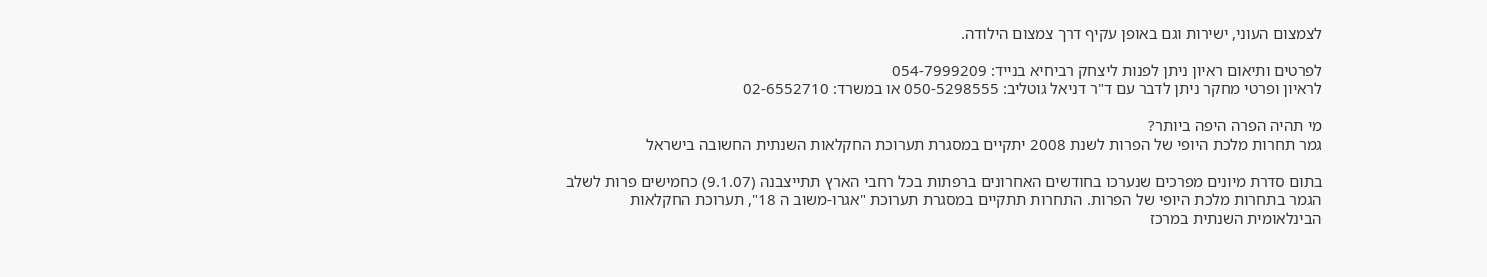לצמצום העוני, ישירות וגם באופן עקיף דרך צמצום הילודה.

לפרטים ותיאום ראיון ניתן לפנות ליצחק רביחיא בנייד: 054-7999209
לראיון ופרטי מחקר ניתן לדבר עם ד"ר דניאל גוטליב: 050-5298555 או במשרד: 02-6552710

מי תהיה הפרה היפה ביותר?
גמר תחרות מלכת היופי של הפרות לשנת 2008 יתקיים במסגרת תערוכת החקלאות השנתית החשובה בישראל

בתום סדרת מיונים מפרכים שנערכו בחודשים האחרונים ברפתות בכל רחבי הארץ תתייצבנה (9.1.07) כחמישים פרות לשלב הגמר בתחרות מלכת היופי של הפרות. התחרות תתקיים במסגרת תערוכת "אגרו-משוב ה 18", תערוכת החקלאות הבינלאומית השנתית במרכז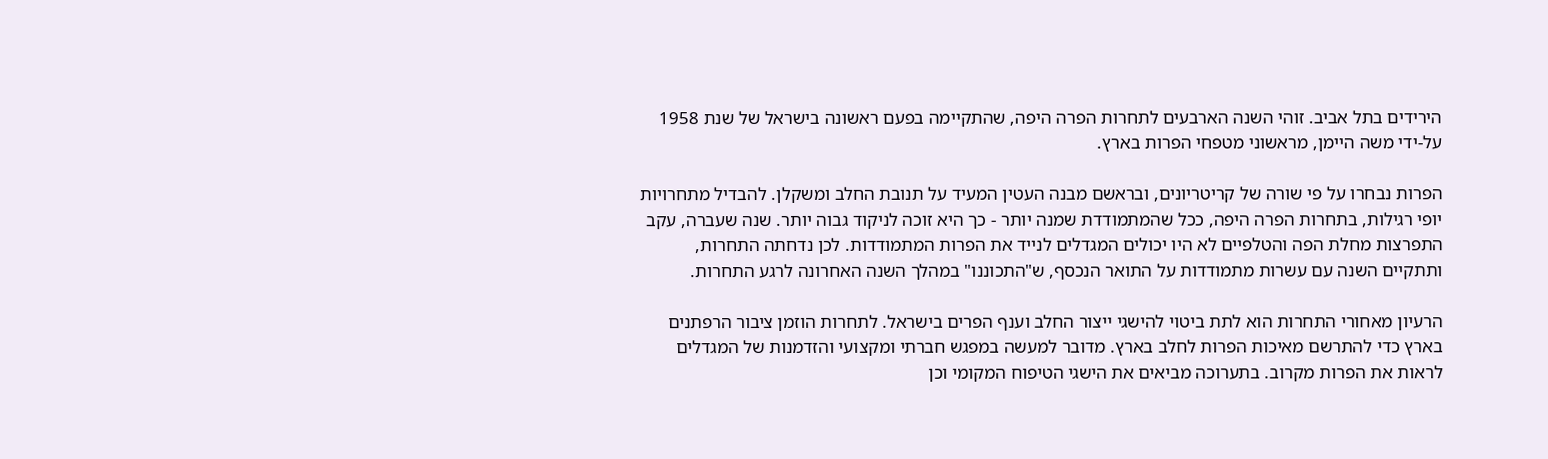הירידים בתל אביב. זוהי השנה הארבעים לתחרות הפרה היפה, שהתקיימה בפעם ראשונה בישראל של שנת 1958 על-ידי משה היימן, מראשוני מטפחי הפרות בארץ.

הפרות נבחרו על פי שורה של קריטריונים, ובראשם מבנה העטין המעיד על תנובת החלב ומשקלן. להבדיל מתחרויות יופי רגילות, בתחרות הפרה היפה, ככל שהמתמודדת שמנה יותר - כך היא זוכה לניקוד גבוה יותר. שנה שעברה, עקב התפרצות מחלת הפה והטלפיים לא היו יכולים המגדלים לנייד את הפרות המתמודדות. לכן נדחתה התחרות, ותתקיים השנה עם עשרות מתמודדות על התואר הנכסף, ש"התכוננו" במהלך השנה האחרונה לרגע התחרות.

הרעיון מאחורי התחרות הוא לתת ביטוי להישגי ייצור החלב וענף הפרים בישראל. לתחרות הוזמן ציבור הרפתנים בארץ כדי להתרשם מאיכות הפרות לחלב בארץ. מדובר למעשה במפגש חברתי ומקצועי והזדמנות של המגדלים לראות את הפרות מקרוב. בתערוכה מביאים את הישגי הטיפוח המקומי וכן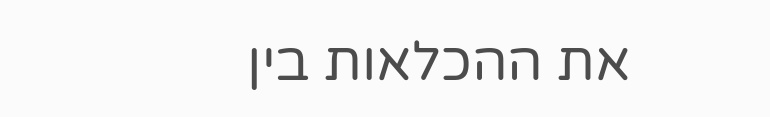את ההכלאות בין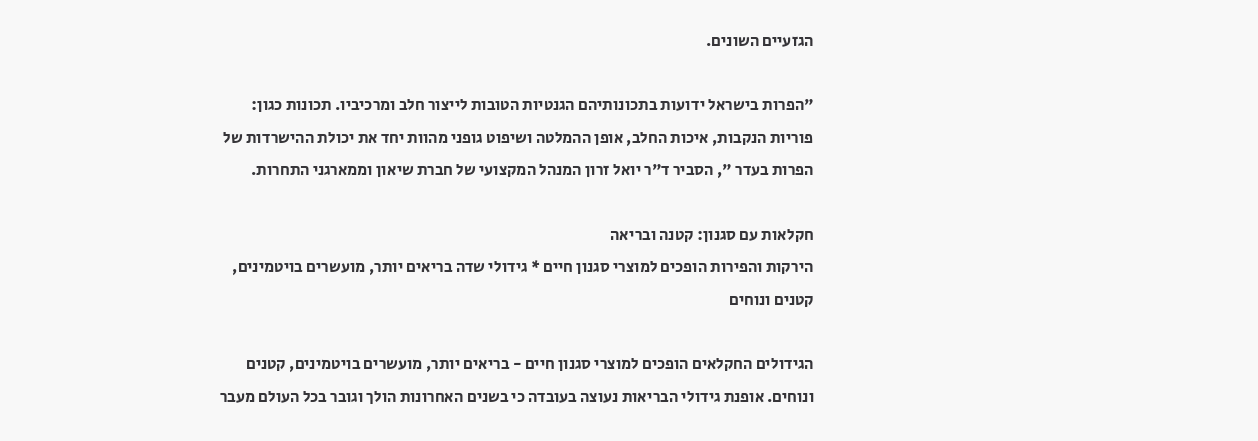הגזעיים השונים.

"הפרות בישראל ידועות בתכונותיהם הגנטיות הטובות לייצור חלב ומרכיביו. תכונות כגון: פוריות הנקבות, איכות החלב, אופן ההמלטה ושיפוט גופני מהוות יחד את יכולת ההישרדות של הפרות בעדר ", הסביר ד"ר יואל זרון המנהל המקצועי של חברת שיאון וממארגני התחרות.

חקלאות עם סגנון: קטנה ובריאה
הירקות והפירות הופכים למוצרי סגנון חיים * גידולי שדה בריאים יותר, מועשרים בויטמינים, קטנים ונוחים

הגידולים החקלאים הופכים למוצרי סגנון חיים - בריאים יותר, מועשרים בויטמינים, קטנים ונוחים. אופנת גידולי הבריאות נעוצה בעובדה כי בשנים האחרונות הולך וגובר בכל העולם מעבר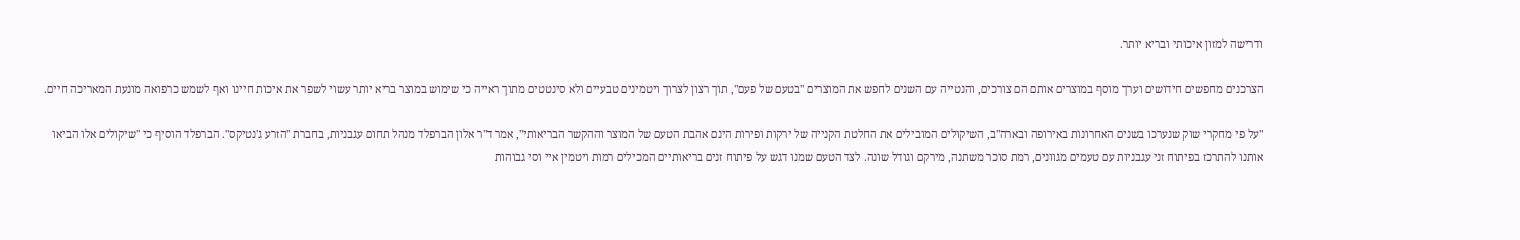ודרישה למזון איכותי ובריא יותר.

הצרכנים מחפשים חידושים וערך מוסף במוצרים אותם הם צורכים, והנטייה עם השנים לחפש את המוצרים "בטעם של פעם", תוך רצון לצרוך ויטמינים טבעיים ולא סינטטים מתוך ראייה כי שימוש במוצר בריא יותר עשוי לשפר את איכות חיינו ואף לשמש כרפואה מונעת המאריכה חיים.

"על פי מחקרי שוק שנערכו בשנים האחרונות באירופה ובארה"ב, השיקולים המובילים את החלטת הקנייה של ירקות ופירות הינם אהבת הטעם של המוצר וההקשר הבריאותי", אמר ד"ר אלון הברפלד מנהל תחום עגבניות, בחברת "הזרע ג'נטיקס". הברפלד הוסיף כי "שיקולים אלו הביאו אותנו להתרכז בפיתוח זני עגבניות עם טעמים מגוונים, רמת סוכר משתנה, מירקם וגודל שונה. לצד הטעם שמנו דגש על פיתוח זנים בריאותיים המכילים רמות ויטמין איי וסי גבוהות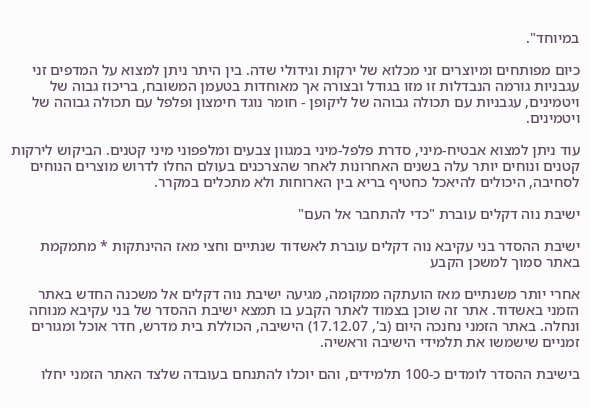במיוחד".

כיום מפותחים ומיוצרים זני מכלוא של ירקות וגידולי שדה. בין היתר ניתן למצוא על המדפים זני עגבניות גורמה הנבדלות זו מזו בגודל ובצורה אך מאוחדות בטעמן המשובח, בריכוז גבוה של ויטמינים, עגבניות עם תכולה גבוהה של ליקופן - חומר נוגד חימצון ופלפל עם תכולה גבוהה של ויטמינים.

עוד ניתן למצוא אבטיח-מיני, סדרת פלפל-מיני במגוון צבעים ומלפפוני מיני קטנים. הביקוש לירקות קטנים ונוחים יותר עלה בשנים האחרונות לאחר שהצרכנים בעולם החלו לדרוש מוצרים הנוחים לסחיבה, היכולים להיאכל כחטיף בריא בין הארוחות ולא מתכלים במקרר.

ישיבת נוה דקלים עוברת "כדי להתחבר אל העם"

ישיבת ההסדר בני עקיבא נוה דקלים עוברת לאשדוד שנתיים וחצי מאז ההינתקות * מתמקמת באתר סמוך למשכן הקבע

אחרי יותר משנתיים מאז הועתקה ממקומה, מגיעה ישיבת נוה דקלים אל משכנה החדש באתר הזמני באשדוד. אתר זה שוכן בצמוד לאתר הקבע בו תמצא ישיבת ההסדר של בני עקיבא מנוחה ונחלה. באתר הזמני נחנכה היום (ב', 17.12.07) הישיבה, הכוללת בית מדרש, חדר אוכל ומגורים זמניים שישמשו את תלמידי הישיבה וראשיה.

בישיבת ההסדר לומדים כ-100 תלמידים, והם יוכלו להתנחם בעובדה שלצד האתר הזמני יחלו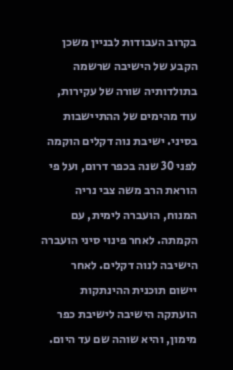בקרוב העבודות לבניין משכן הקבע של הישיבה שרשמה בתולדותיה שורה של עקירות, עוד מהימים של ההתיישבות בסיני. ישיבת נוה דקלים הוקמה לפני 30 שנה בכפר דרום, ועל פי הוראת הרב משה צבי נריה המנוח, הועברה לימית, עם הקמתה. לאחר פינוי סיני הועברה הישיבה לנוה דקלים. לאחר יישום תוכנית ההינתקות הועתקה הישיבה לישיבת כפר מימון, והיא שוהה שם עד היום.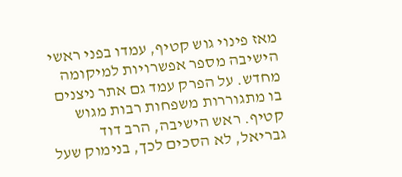מאז פינוי גוש קטיף, עמדו בפני ראשי הישיבה מספר אפשרויות למיקומה מחדש. על הפרק עמד גם אתר ניצנים בו מתגוררות משפחות רבות מגוש קטיף. ראש הישיבה, הרב דוד גבריאל, לא הסכים לכך, בנימוק שעל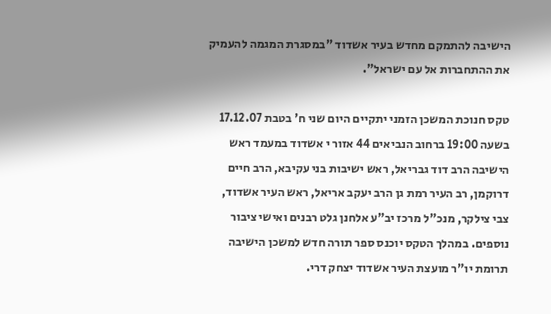הישיבה להתמקם מחדש בעיר אשדוד "במסגרת המגמה להעמיק את ההתחברות אל עם ישראל".

טקס חנוכת המשכן הזמני יתקיים היום שני ח' בטבת 17.12.07 בשעה 19:00 ברחוב הנביאים 44 אזור י אשדוד במעמד ראש הישיבה הרב דוד גבריאל, ראש ישיבות בני עקיבא, הרב חיים דרוקמן, רב העיר רמת גן הרב יעקב אריאל, ראש העיר אשדוד, צבי צילקר, מנכ"ל מרכז יב"ע אלחנן גלט רבנים ואישי ציבור נוספים. במהלך הטקס יוכנס ספר תורה חדש למשכן הישיבה תרומת יו"ר מועצת העיר אשדוד יצחק דרי.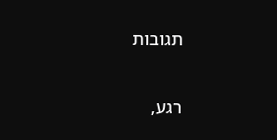תגובות

רגע,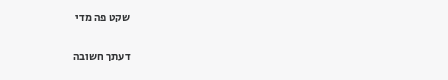שקט פה מדי

דעתך חשובה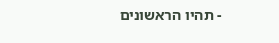- תהיו הראשונים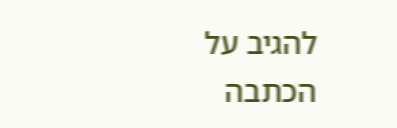להגיב על הכתבה